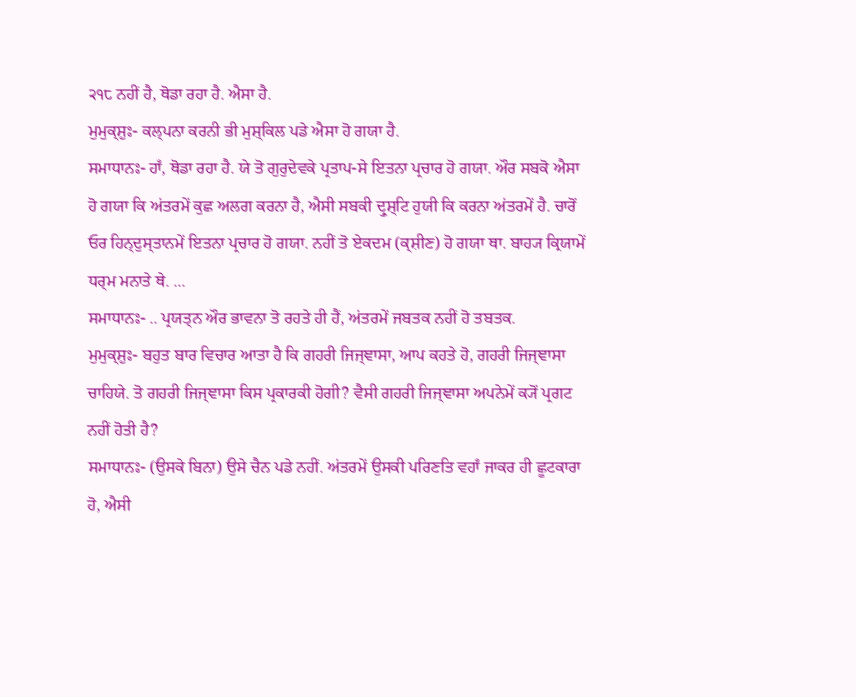੨੧੮ ਨਹੀਂ ਹੈ, ਥੋਡਾ ਰਹਾ ਹੈ. ਐਸਾ ਹੈ.
ਮੁਮੁਕ੍ਸ਼ੁਃ- ਕਲ੍ਪਨਾ ਕਰਨੀ ਭੀ ਮੁਸ਼੍ਕਿਲ ਪਡੇ ਐਸਾ ਹੋ ਗਯਾ ਹੈ.
ਸਮਾਧਾਨਃ- ਹਾਁ, ਥੋਡਾ ਰਹਾ ਹੈ. ਯੇ ਤੋ ਗੁਰੁਦੇਵਕੇ ਪ੍ਰਤਾਪ-ਸੇ ਇਤਨਾ ਪ੍ਰਚਾਰ ਹੋ ਗਯਾ. ਔਰ ਸਬਕੋ ਐਸਾ ਹੋ ਗਯਾ ਕਿ ਅਂਤਰਮੇਂ ਕੁਛ ਅਲਗ ਕਰਨਾ ਹੈ, ਐਸੀ ਸਬਕੀ ਦ੍ਰੁਸ਼੍ਟਿ ਹੁਯੀ ਕਿ ਕਰਨਾ ਅਂਤਰਮੇਂ ਹੈ. ਚਾਰੋਂ ਓਰ ਹਿਨ੍ਦੁਸ੍ਤਾਨਮੇਂ ਇਤਨਾ ਪ੍ਰਚਾਰ ਹੋ ਗਯਾ. ਨਹੀਂ ਤੋ ਏਕਦਮ (ਕ੍ਸ਼ੀਣ) ਹੋ ਗਯਾ ਥਾ. ਬਾਹ੍ਯ ਕ੍ਰਿਯਾਮੇਂ ਧਰ੍ਮ ਮਨਾਤੇ ਥੇ. ...
ਸਮਾਧਾਨਃ- .. ਪ੍ਰਯਤ੍ਨ ਔਰ ਭਾਵਨਾ ਤੋ ਰਹਤੇ ਹੀ ਹੈਂ, ਅਂਤਰਮੇਂ ਜਬਤਕ ਨਹੀਂ ਹੋ ਤਬਤਕ.
ਮੁਮੁਕ੍ਸ਼ੁਃ- ਬਹੁਤ ਬਾਰ ਵਿਚਾਰ ਆਤਾ ਹੈ ਕਿ ਗਹਰੀ ਜਿਜ੍ਞਾਸਾ, ਆਪ ਕਹਤੇ ਹੋ, ਗਹਰੀ ਜਿਜ੍ਞਾਸਾ ਚਾਹਿਯੇ. ਤੋ ਗਹਰੀ ਜਿਜ੍ਞਾਸਾ ਕਿਸ ਪ੍ਰਕਾਰਕੀ ਹੋਗੀ? ਵੈਸੀ ਗਹਰੀ ਜਿਜ੍ਞਾਸਾ ਅਪਨੇਮੇਂ ਕ੍ਯੋਂ ਪ੍ਰਗਟ ਨਹੀਂ ਹੋਤੀ ਹੈ?
ਸਮਾਧਾਨਃ- (ਉਸਕੇ ਬਿਨਾ) ਉਸੇ ਚੈਨ ਪਡੇ ਨਹੀਂ. ਅਂਤਰਮੇਂ ਉਸਕੀ ਪਰਿਣਤਿ ਵਹਾਁ ਜਾਕਰ ਹੀ ਛੂਟਕਾਰਾ ਹੋ, ਐਸੀ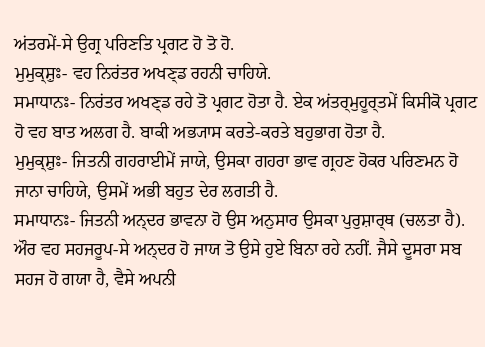ਅਂਤਰਮੇਂ-ਸੇ ਉਗ੍ਰ ਪਰਿਣਤਿ ਪ੍ਰਗਟ ਹੋ ਤੋ ਹੋ.
ਮੁਮੁਕ੍ਸ਼ੁਃ- ਵਹ ਨਿਰਂਤਰ ਅਖਣ੍ਡ ਰਹਨੀ ਚਾਹਿਯੇ.
ਸਮਾਧਾਨਃ- ਨਿਰਂਤਰ ਅਖਣ੍ਡ ਰਹੇ ਤੋ ਪ੍ਰਗਟ ਹੋਤਾ ਹੈ. ਏਕ ਅਂਤਰ੍ਮੁਹੂਰ੍ਤਮੇਂ ਕਿਸੀਕੋ ਪ੍ਰਗਟ ਹੋ ਵਹ ਬਾਤ ਅਲਗ ਹੈ. ਬਾਕੀ ਅਭ੍ਯਾਸ ਕਰਤੇ-ਕਰਤੇ ਬਹੁਭਾਗ ਹੋਤਾ ਹੈ.
ਮੁਮੁਕ੍ਸ਼ੁਃ- ਜਿਤਨੀ ਗਹਰਾਈਮੇਂ ਜਾਯੇ, ਉਸਕਾ ਗਹਰਾ ਭਾਵ ਗ੍ਰਹਣ ਹੋਕਰ ਪਰਿਣਮਨ ਹੋ ਜਾਨਾ ਚਾਹਿਯੇ, ਉਸਮੇਂ ਅਭੀ ਬਹੁਤ ਦੇਰ ਲਗਤੀ ਹੈ.
ਸਮਾਧਾਨਃ- ਜਿਤਨੀ ਅਨ੍ਦਰ ਭਾਵਨਾ ਹੋ ਉਸ ਅਨੁਸਾਰ ਉਸਕਾ ਪੁਰੁਸ਼ਾਰ੍ਥ (ਚਲਤਾ ਹੈ). ਔਰ ਵਹ ਸਹਜਰੂਪ-ਸੇ ਅਨ੍ਦਰ ਹੋ ਜਾਯ ਤੋ ਉਸੇ ਹੁਏ ਬਿਨਾ ਰਹੇ ਨਹੀਂ. ਜੈਸੇ ਦੂਸਰਾ ਸਬ ਸਹਜ ਹੋ ਗਯਾ ਹੈ, ਵੈਸੇ ਅਪਨੀ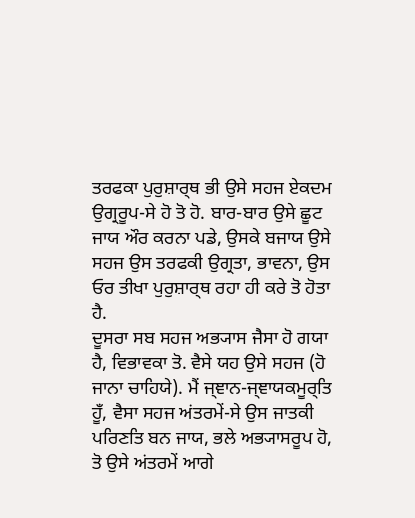ਤਰਫਕਾ ਪੁਰੁਸ਼ਾਰ੍ਥ ਭੀ ਉਸੇ ਸਹਜ ਏਕਦਮ ਉਗ੍ਰਰੂਪ-ਸੇ ਹੋ ਤੋ ਹੋ. ਬਾਰ-ਬਾਰ ਉਸੇ ਛੂਟ ਜਾਯ ਔਰ ਕਰਨਾ ਪਡੇ, ਉਸਕੇ ਬਜਾਯ ਉਸੇ ਸਹਜ ਉਸ ਤਰਫਕੀ ਉਗ੍ਰਤਾ, ਭਾਵਨਾ, ਉਸ ਓਰ ਤੀਖਾ ਪੁਰੁਸ਼ਾਰ੍ਥ ਰਹਾ ਹੀ ਕਰੇ ਤੋ ਹੋਤਾ ਹੈ.
ਦੂਸਰਾ ਸਬ ਸਹਜ ਅਭ੍ਯਾਸ ਜੈਸਾ ਹੋ ਗਯਾ ਹੈ, ਵਿਭਾਵਕਾ ਤੋ. ਵੈਸੇ ਯਹ ਉਸੇ ਸਹਜ (ਹੋ ਜਾਨਾ ਚਾਹਿਯੇ). ਮੈਂ ਜ੍ਞਾਨ-ਜ੍ਞਾਯਕਮੂਰ੍ਤਿ ਹੂਁ, ਵੈਸਾ ਸਹਜ ਅਂਤਰਮੇਂ-ਸੇ ਉਸ ਜਾਤਕੀ ਪਰਿਣਤਿ ਬਨ ਜਾਯ, ਭਲੇ ਅਭ੍ਯਾਸਰੂਪ ਹੋ, ਤੋ ਉਸੇ ਅਂਤਰਮੇਂ ਆਗੇ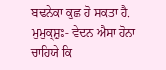ਬਢਨੇਕਾ ਕੁਛ ਹੋ ਸਕਤਾ ਹੈ.
ਮੁਮੁਕ੍ਸ਼ੁਃ- ਵੇਦਨ ਐਸਾ ਹੋਨਾ ਚਾਹਿਯੇ ਕਿ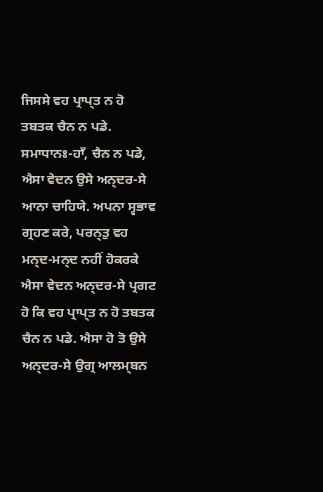ਜਿਸਸੇ ਵਹ ਪ੍ਰਾਪ੍ਤ ਨ ਹੋ ਤਬਤਕ ਚੈਨ ਨ ਪਡੇ.
ਸਮਾਧਾਨਃ-ਹਾਁ, ਚੈਨ ਨ ਪਡੇ, ਐਸਾ ਵੇਦਨ ਉਸੇ ਅਨ੍ਦਰ-ਸੇ ਆਨਾ ਚਾਹਿਯੇ. ਅਪਨਾ ਸ੍ਵਭਾਵ ਗ੍ਰਹਣ ਕਰੇ, ਪਰਨ੍ਤੁ ਵਹ ਮਨ੍ਦ-ਮਨ੍ਦ ਨਹੀਂ ਹੋਕਰਕੇ ਐਸਾ ਵੇਦਨ ਅਨ੍ਦਰ-ਸੇ ਪ੍ਰਗਟ ਹੋ ਕਿ ਵਹ ਪ੍ਰਾਪ੍ਤ ਨ ਹੋ ਤਬਤਕ ਚੈਨ ਨ ਪਡੇ. ਐਸਾ ਹੋ ਤੋ ਉਸੇ ਅਨ੍ਦਰ-ਸੇ ਉਗ੍ਰ ਆਲਮ੍ਬਨ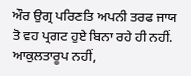ਔਰ ਉਗ੍ਰ ਪਰਿਣਤਿ ਅਪਨੀ ਤਰਫ ਜਾਯ ਤੋ ਵਹ ਪ੍ਰਗਟ ਹੁਏ ਬਿਨਾ ਰਹੇ ਹੀ ਨਹੀਂ. ਆਕੁਲਤਾਰੂਪ ਨਹੀਂ,